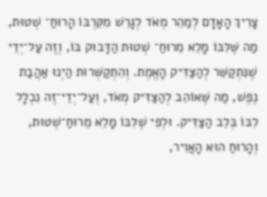צָרִיךְ הָאָדָם לְמַהֵר מְאֹד לְגָרֵשׁ מִקִּרְבּוֹ הָרוּחַ־ שְׁטוּת, מַה שֶּׁלִּבּוֹ מָלֵא מֵרוּחַ־ שְׁטוּת הַדָּבוּק בּוֹ, וְזֶה עַל־יְדֵי שֶׁנִּתְקַשֵּׁר לְהַצַּדִּיק הָאֱמֶת. וְהִתְקַשְּׁרוּת הַיְנוּ אַהֲבַת נֶפֶשׁ, מַה שֶּׁאוֹהֵב לְהַצַּדִּיק מְאֹד, וְעַל־יְדֵי־זֶה נִכְלָל לִבּוֹ בְּלֵב הַצַּדִּיק. וּלְפִי שֶׁלִּבּוֹ מָלֵא מֵרוּחַ־שְׁטוּת, וְהָרוּחַ הוּא הָאֲוִיר,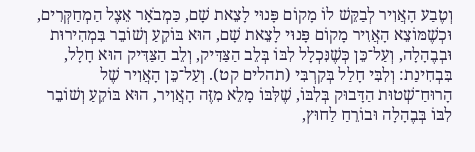וְטֶבַע הָאֲוִיר לְבַקֵּשׁ לוֹ מָקוֹם פָּנוּי לָצֵאת שָׁם, כַּמְבֹאָר אֵצֶל הַמְחַקְּרִים, וּכְשֶׁמּוֹצֵא הָאֲוִיר מָקוֹם פָּנוּי לָצֵאת שָׁם, הוּא בּוֹקֵעַ וְשׁוֹבֵר בִּמְהִירוּת וּבְבֶהָלָה, וְעַל־כֵּן כְּשֶׁנִּכְלָל לִבּוֹ בְּלֵב הַצַּדִּיק, וְלֵב הַצַּדִּיק הוּא חָלָל, בִּבְחִינַת: וְלִבִּי חָלַל בְּקִרְבִּי (תהלים קט). וְעַל־כֵּן הָאֲוִיר שֶׁל הָרוּחַ־שְׁטוּת הַדָּבוּק בְּלִבּוֹ, שֶׁלִּבּוֹ מָלֵא מִזֶּה הָאֲוִיר, הוּא בּוֹקֵעַ וְשׁוֹבֵר לִבּוֹ בְּבֶהָלָה וּבוֹרֵחַ לַחוּץ,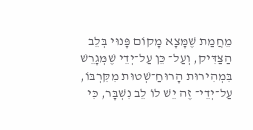מֵחֲמַת שֶׁמָּצָא מָקוֹם פָּנוּי בְּלֵב הַצַּדִּיק, וְעַל־ כֵּן עַל־יְדֵי שֶׁמְּגָרֵשׁ בִּמְהִירוּת הָרוּחַ־שְׁטוּת מִקִּרְבּוֹ, עַל־יְדֵי־ זֶה יֵשׁ לוֹ לֵב נִשְׁבָּר, כִּי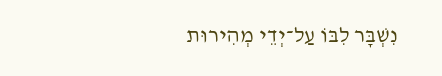נִשְׁבָּר לִבּוֹ עַל־יְדֵי מְהִירוּת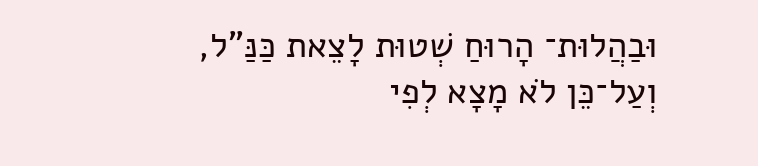וּבַהֲלוּת־ הָרוּחַ שְׁטוּת לָצֵאת כַּנַּ”ל, וְעַל־כֵּן לֹא מָצָא לְפִי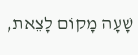שָׁעָה מָקוֹם לָצֵאת,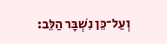וְעַל־כֵּן נִשְׁבָּר הַלֵּב: